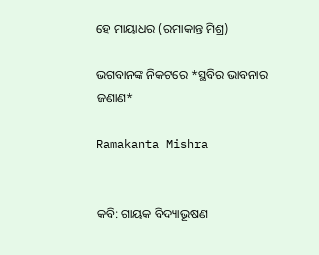ହେ ମାୟାଧର (ରମାକାନ୍ତ ମିଶ୍ର)

ଭଗବାନଙ୍କ ନିକଟରେ *ସ୍ଥବିର ଭାବନାର ଜଣାଣ*

Ramakanta Mishra


କବି: ଗାୟକ ବିଦ୍ୟାଭୂଷଣ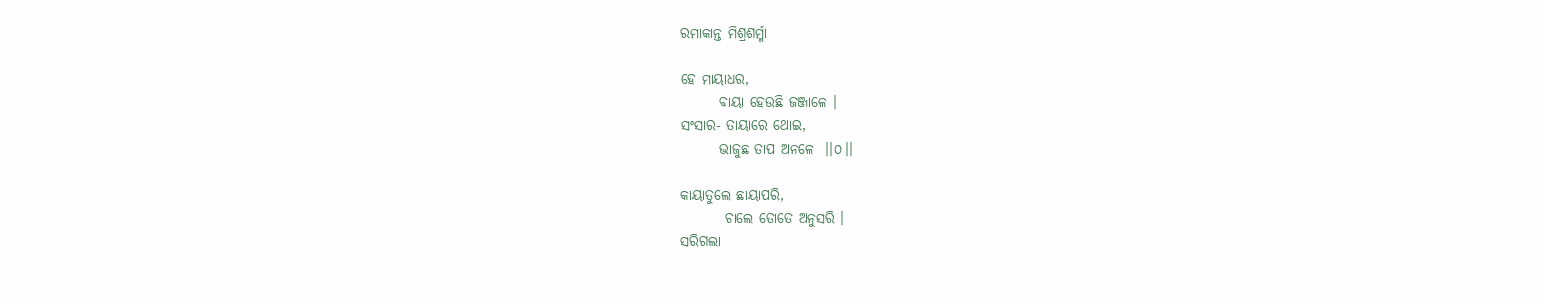ରମାକାନ୍ତ ମିଶ୍ରଶର୍ମ୍ମା

ହେ ମାୟାଧର,
       ବାୟା ହେଉଛି ଜଞ୍ଜାଳେ ।
ସଂସାର- ତାୟାରେ ଥୋଇ,
       ଭାଜୁଛ ତାପ ଅନଳେ  ।।୦।।

କାୟାତୁଲେ ଛାୟାପରି,
        ଚାଲେ ତୋତେ ଅନୁସରି ।
ସରିଗଲା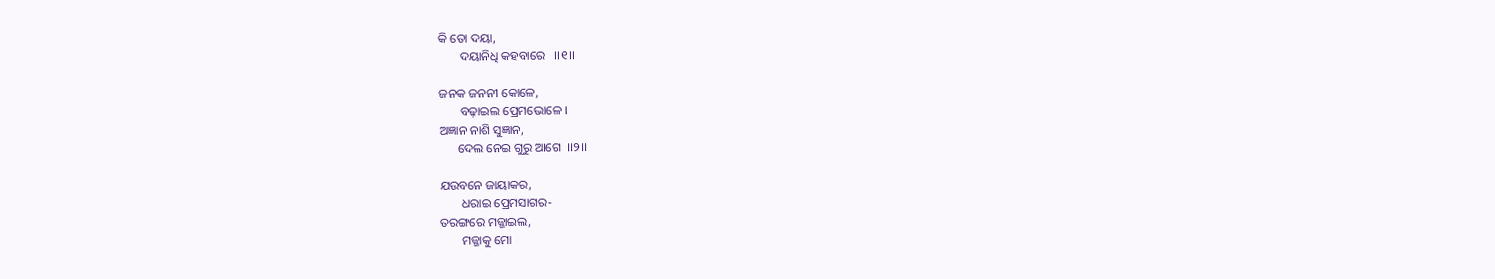କି ତୋ ଦୟା,
       ଦୟାନିଧି କହବାରେ   ।।୧।।

ଜନକ ଜନନୀ କୋଳେ,
       ବଢ଼ାଇଲ ପ୍ରେମଭୋଳେ ।
ଅଜ୍ଞାନ ନାଶି ସୁଜ୍ଞାନ,
      ଦେଲ ନେଇ ଗୁରୁ ଆଗେ  ।।୨।।

ଯଉବନେ ଜାୟାକର,
       ଧରାଇ ପ୍ରେମସାଗର-
ତରଙ୍ଗରେ ମଜ୍ଜାଇଲ,
       ମଜ୍ଜାକୁ ମୋ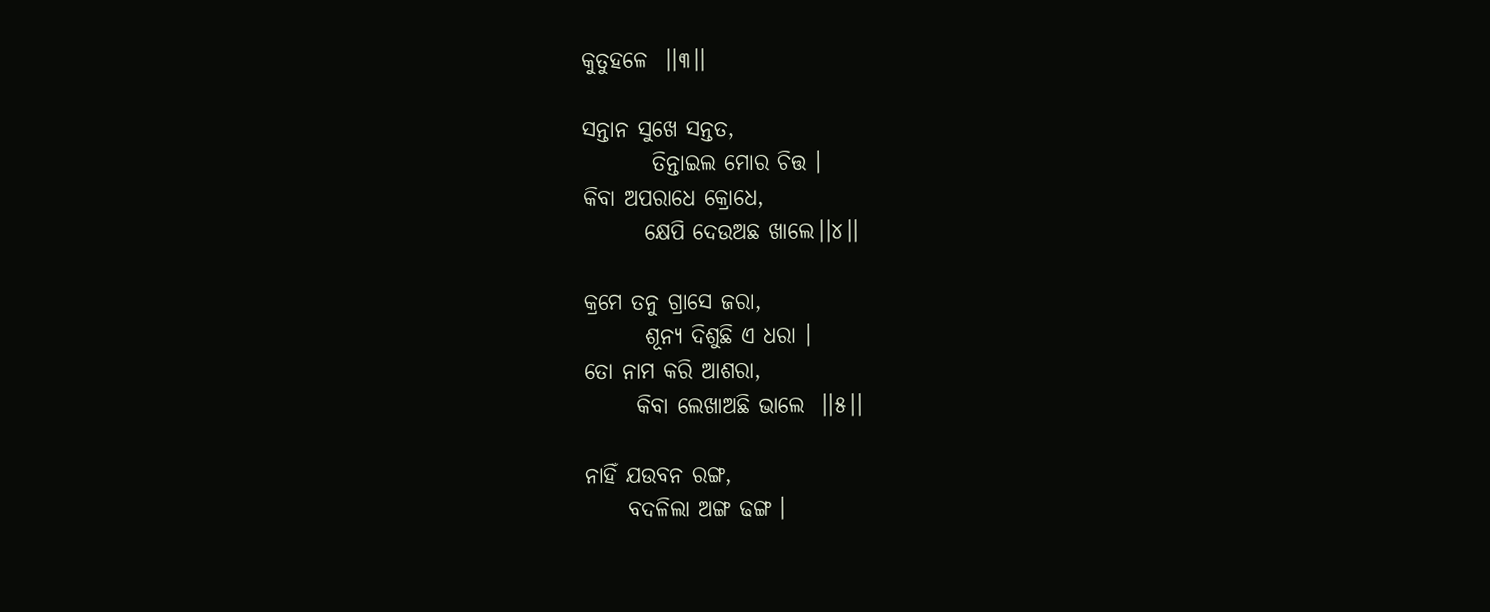କୁତୁହଳେ  ।।୩।।

ସନ୍ତାନ ସୁଖେ ସନ୍ତତ,
        ତିନ୍ତାଇଲ ମୋର ଚିତ୍ତ ।
କିବା ଅପରାଧେ କ୍ରୋଧେ,
       କ୍ଷେପି ଦେଉଅଛ ଖାଲେ।।୪।।

କ୍ରମେ ତନୁ ଗ୍ରାସେ ଜରା,
       ଶୂନ୍ୟ ଦିଶୁଛି ଏ ଧରା ।
ତୋ ନାମ କରି ଆଶରା,
      କିବା ଲେଖାଅଛି ଭାଲେ  ।।୫।।

ନାହିଁ ଯଉବନ ରଙ୍ଗ,
     ବଦଳିଲା ଅଙ୍ଗ ଢଙ୍ଗ ।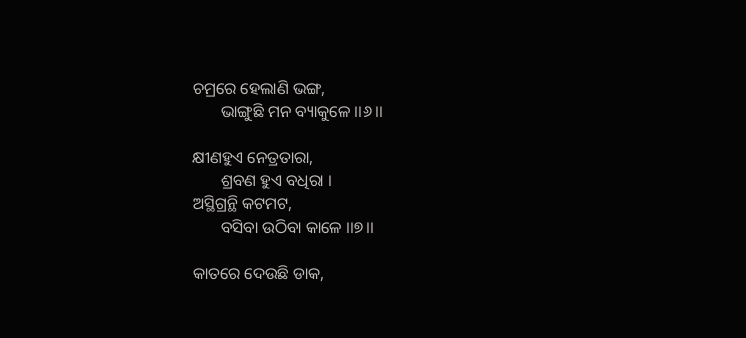ଚମ୍ରରେ ହେଲାଣି ଭଙ୍ଗ,
       ଭାଙ୍ଗୁଛି ମନ ବ୍ୟାକୁଳେ ।।୬।।

କ୍ଷୀଣହୁଏ ନେତ୍ରତାରା,
       ଶ୍ରବଣ ହୁଏ ବଧିରା ।
ଅସ୍ଥିଗ୍ରନ୍ଥି କଟମଟ,
       ବସିବା ଉଠିବା କାଳେ ।।୭।।

କାତରେ ଦେଉଛି ଡାକ,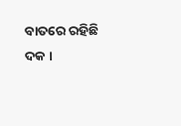ବାତରେ ରହିଛି ଦକ ।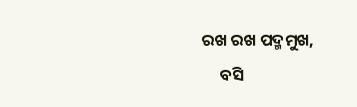ରଖ ରଖ ପଦ୍ମମୁଖ,
     ବସି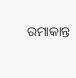ରମାକାନ୍ତ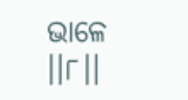ଭାଳେ ।।୮।।